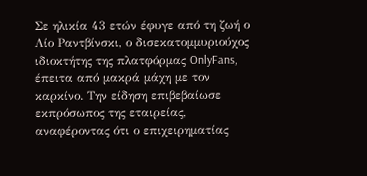Σε ηλικία 43 ετών έφυγε από τη ζωή ο Λίο Ραντβίνσκι, ο δισεκατομμυριούχος ιδιοκτήτης της πλατφόρμας OnlyFans, έπειτα από μακρά μάχη με τον καρκίνο. Την είδηση επιβεβαίωσε εκπρόσωπος της εταιρείας, αναφέροντας ότι ο επιχειρηματίας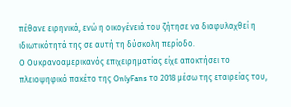πέθανε ειρηνικά, ενώ η οικογένειά του ζήτησε να διαφυλαχθεί η ιδιωτικότητά της σε αυτή τη δύσκολη περίοδο.
Ο Ουκρανοαμερικανός επιχειρηματίας είχε αποκτήσει το πλειοψηφικό πακέτο της OnlyFans το 2018 μέσω της εταιρείας του,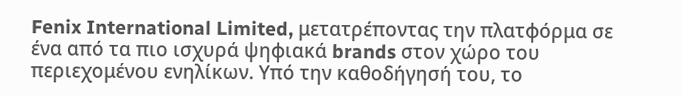Fenix International Limited, μετατρέποντας την πλατφόρμα σε ένα από τα πιο ισχυρά ψηφιακά brands στον χώρο του περιεχομένου ενηλίκων. Υπό την καθοδήγησή του, το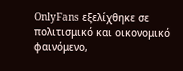OnlyFans εξελίχθηκε σε πολιτισμικό και οικονομικό φαινόμενο,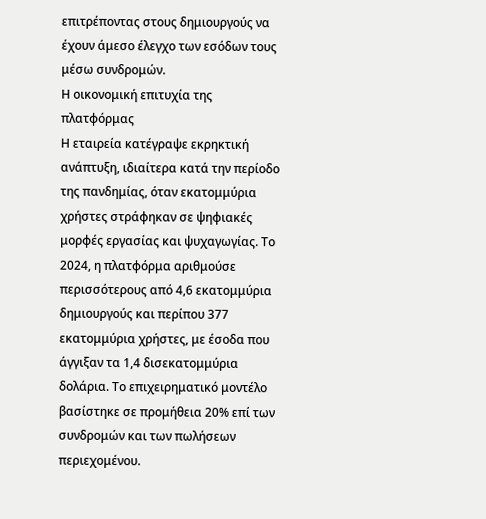επιτρέποντας στους δημιουργούς να έχουν άμεσο έλεγχο των εσόδων τους μέσω συνδρομών.
Η οικονομική επιτυχία της πλατφόρμας
Η εταιρεία κατέγραψε εκρηκτική ανάπτυξη, ιδιαίτερα κατά την περίοδο της πανδημίας, όταν εκατομμύρια χρήστες στράφηκαν σε ψηφιακές μορφές εργασίας και ψυχαγωγίας. Το 2024, η πλατφόρμα αριθμούσε περισσότερους από 4,6 εκατομμύρια δημιουργούς και περίπου 377 εκατομμύρια χρήστες, με έσοδα που άγγιξαν τα 1,4 δισεκατομμύρια δολάρια. Το επιχειρηματικό μοντέλο βασίστηκε σε προμήθεια 20% επί των συνδρομών και των πωλήσεων περιεχομένου.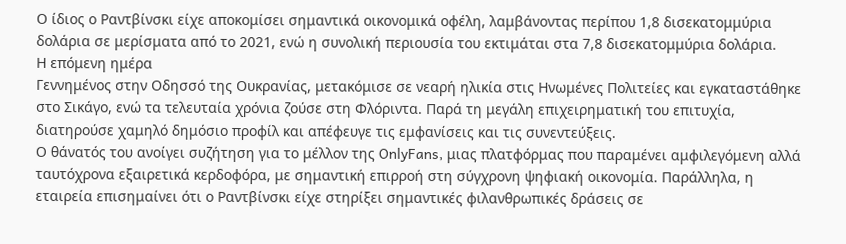Ο ίδιος ο Ραντβίνσκι είχε αποκομίσει σημαντικά οικονομικά οφέλη, λαμβάνοντας περίπου 1,8 δισεκατομμύρια δολάρια σε μερίσματα από το 2021, ενώ η συνολική περιουσία του εκτιμάται στα 7,8 δισεκατομμύρια δολάρια.
Η επόμενη ημέρα
Γεννημένος στην Οδησσό της Ουκρανίας, μετακόμισε σε νεαρή ηλικία στις Ηνωμένες Πολιτείες και εγκαταστάθηκε στο Σικάγο, ενώ τα τελευταία χρόνια ζούσε στη Φλόριντα. Παρά τη μεγάλη επιχειρηματική του επιτυχία, διατηρούσε χαμηλό δημόσιο προφίλ και απέφευγε τις εμφανίσεις και τις συνεντεύξεις.
Ο θάνατός του ανοίγει συζήτηση για το μέλλον της OnlyFans, μιας πλατφόρμας που παραμένει αμφιλεγόμενη αλλά ταυτόχρονα εξαιρετικά κερδοφόρα, με σημαντική επιρροή στη σύγχρονη ψηφιακή οικονομία. Παράλληλα, η εταιρεία επισημαίνει ότι ο Ραντβίνσκι είχε στηρίξει σημαντικές φιλανθρωπικές δράσεις σε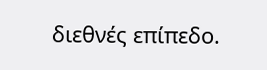διεθνές επίπεδο.